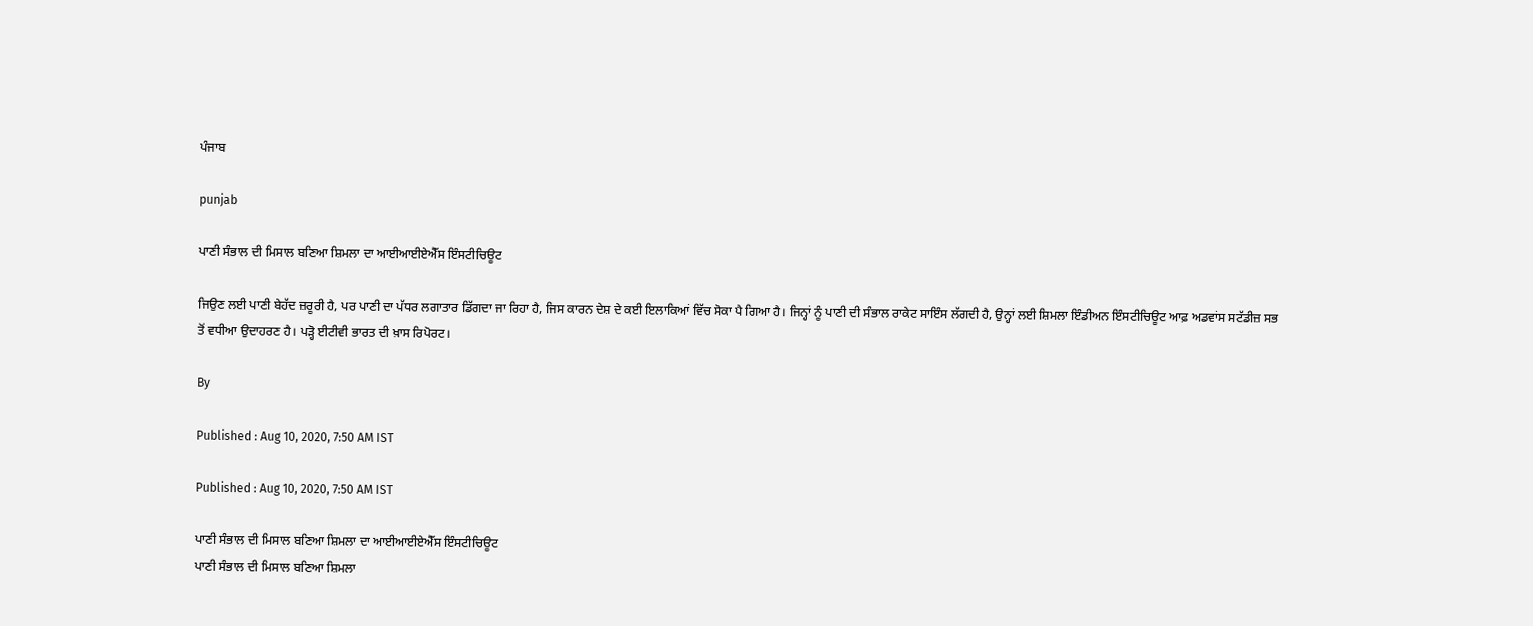ਪੰਜਾਬ

punjab

ਪਾਣੀ ਸੰਭਾਲ ਦੀ ਮਿਸਾਲ ਬਣਿਆ ਸ਼ਿਮਲਾ ਦਾ ਆਈਆਈਏਐੱਸ ਇੰਸਟੀਚਿਊਟ

ਜਿਉਣ ਲਈ ਪਾਣੀ ਬੇਹੱਦ ਜ਼ਰੂਰੀ ਹੈ, ਪਰ ਪਾਣੀ ਦਾ ਪੱਧਰ ਲਗਾਤਾਰ ਡਿੱਗਦਾ ਜਾ ਰਿਹਾ ਹੈ, ਜਿਸ ਕਾਰਨ ਦੇਸ਼ ਦੇ ਕਈ ਇਲਾਕਿਆਂ ਵਿੱਚ ਸੋਕਾ ਪੈ ਗਿਆ ਹੈ। ਜਿਨ੍ਹਾਂ ਨੂੰ ਪਾਣੀ ਦੀ ਸੰਭਾਲ ਰਾਕੇਟ ਸਾਇੰਸ ਲੱਗਦੀ ਹੈ, ਉਨ੍ਹਾਂ ਲਈ ਸ਼ਿਮਲਾ ਇੰਡੀਅਨ ਇੰਸਟੀਚਿਊਟ ਆਫ਼ ਅਡਵਾਂਸ ਸਟੱਡੀਜ਼ ਸਭ ਤੋਂ ਵਧੀਆ ਉਦਾਹਰਣ ਹੈ। ਪੜ੍ਹੋ ਈਟੀਵੀ ਭਾਰਤ ਦੀ ਖ਼ਾਸ ਰਿਪੋਰਟ।

By

Published : Aug 10, 2020, 7:50 AM IST

Published : Aug 10, 2020, 7:50 AM IST

ਪਾਣੀ ਸੰਭਾਲ ਦੀ ਮਿਸਾਲ ਬਣਿਆ ਸ਼ਿਮਲਾ ਦਾ ਆਈਆਈਏਐੱਸ ਇੰਸਟੀਚਿਊਟ
ਪਾਣੀ ਸੰਭਾਲ ਦੀ ਮਿਸਾਲ ਬਣਿਆ ਸ਼ਿਮਲਾ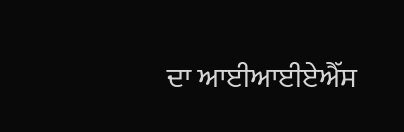ਦਾ ਆਈਆਈਏਐੱਸ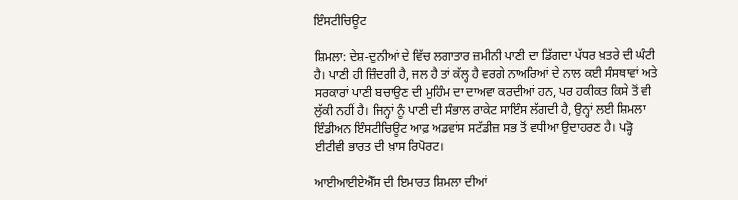ਇੰਸਟੀਚਿਊਟ

ਸ਼ਿਮਲਾ: ਦੇਸ਼-ਦੁਨੀਆਂ ਦੇ ਵਿੱਚ ਲਗਾਤਾਰ ਜ਼ਮੀਨੀ ਪਾਣੀ ਦਾ ਡਿੱਗਦਾ ਪੱਧਰ ਖ਼ਤਰੇ ਦੀ ਘੰਟੀ ਹੈ। ਪਾਣੀ ਹੀ ਜ਼ਿੰਦਗੀ ਹੈ, ਜਲ ਹੈ ਤਾਂ ਕੱਲ੍ਹ ਹੈ ਵਰਗੇ ਨਾਅਰਿਆਂ ਦੇ ਨਾਲ ਕਈ ਸੰਸਥਾਵਾਂ ਅਤੇ ਸਰਕਾਰਾਂ ਪਾਣੀ ਬਚਾਉਣ ਦੀ ਮੁਹਿੰਮ ਦਾ ਦਾਅਵਾ ਕਰਦੀਆਂ ਹਨ, ਪਰ ਹਕੀਕਤ ਕਿਸੇ ਤੋਂ ਵੀ ਲੁੱਕੀ ਨਹੀਂ ਹੈ। ਜਿਨ੍ਹਾਂ ਨੂੰ ਪਾਣੀ ਦੀ ਸੰਭਾਲ ਰਾਕੇਟ ਸਾਇੰਸ ਲੱਗਦੀ ਹੈ, ਉਨ੍ਹਾਂ ਲਈ ਸ਼ਿਮਲਾ ਇੰਡੀਅਨ ਇੰਸਟੀਚਿਊਟ ਆਫ਼ ਅਡਵਾਂਸ ਸਟੱਡੀਜ਼ ਸਭ ਤੋਂ ਵਧੀਆ ਉਦਾਹਰਣ ਹੈ। ਪੜ੍ਹੋ ਈਟੀਵੀ ਭਾਰਤ ਦੀ ਖ਼ਾਸ ਰਿਪੋਰਟ।

ਆਈਆਈਏਐੱਸ ਦੀ ਇਮਾਰਤ ਸ਼ਿਮਲਾ ਦੀਆਂ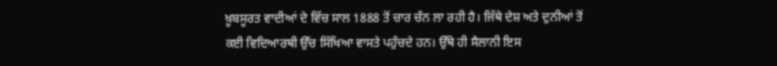ਖ਼ੂਬਸੂਰਤ ਵਾਦੀਆਂ ਦੇ ਵਿੱਚ ਸਾਲ 1888 ਤੋਂ ਚਾਰ ਚੰਨ ਲਾ ਰਹੀ ਹੈ। ਜਿੱਥੇ ਦੇਸ਼ ਅਤੇ ਦੁਨੀਆਂ ਤੋਂ ਕਈ ਵਿਦਿਆਰਥੀ ਉੱਚ ਸਿੱਖਿਆ ਵਾਸਤੇ ਪਹੁੰਚਦੇ ਹਨ। ਉੱਥੇ ਹੀ ਸੈਲਾਨੀ ਇਸ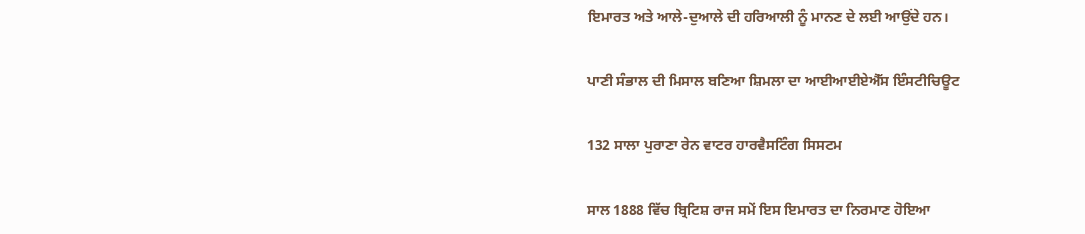ਇਮਾਰਤ ਅਤੇ ਆਲੇ-ਦੁਆਲੇ ਦੀ ਹਰਿਆਲੀ ਨੂੰ ਮਾਨਣ ਦੇ ਲਈ ਆਉਂਦੇ ਹਨ।

ਪਾਣੀ ਸੰਭਾਲ ਦੀ ਮਿਸਾਲ ਬਣਿਆ ਸ਼ਿਮਲਾ ਦਾ ਆਈਆਈਏਐੱਸ ਇੰਸਟੀਚਿਊਟ

132 ਸਾਲਾ ਪੁਰਾਣਾ ਰੇਨ ਵਾਟਰ ਹਾਰਵੈਸਟਿੰਗ ਸਿਸਟਮ

ਸਾਲ 1888 ਵਿੱਚ ਬ੍ਰਿਟਿਸ਼ ਰਾਜ ਸਮੇਂ ਇਸ ਇਮਾਰਤ ਦਾ ਨਿਰਮਾਣ ਹੋਇਆ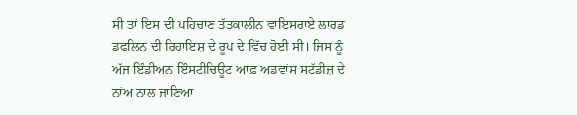ਸੀ ਤਾਂ ਇਸ ਦੀ ਪਹਿਚਾਣ ਤੱਤਕਾਲੀਨ ਵਾਇਸਰਾਏ ਲਾਰਡ ਡਫਲਿਨ ਦੀ ਰਿਹਾਇਸ਼ ਦੇ ਰੂਪ ਦੇ ਵਿੱਚ ਹੋਈ ਸੀ। ਜਿਸ ਨੂੰ ਅੱਜ ਇੰਡੀਅਨ ਇੰਸਟੀਚਿਊਟ ਆਫ਼ ਅਡਵਾਂਸ ਸਟੱਡੀਜ਼ ਦੇ ਨਾਂਅ ਨਾਲ ਜਾਣਿਆ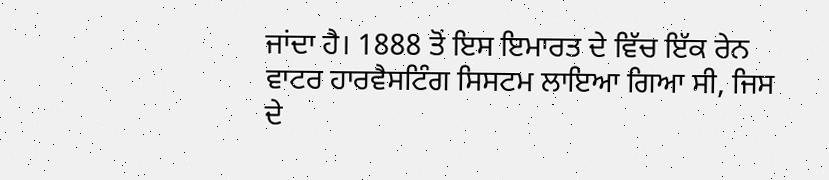ਜਾਂਦਾ ਹੈ। 1888 ਤੋਂ ਇਸ ਇਮਾਰਤ ਦੇ ਵਿੱਚ ਇੱਕ ਰੇਨ ਵਾਟਰ ਹਾਰਵੈਸਟਿੰਗ ਸਿਸਟਮ ਲਾਇਆ ਗਿਆ ਸੀ, ਜਿਸ ਦੇ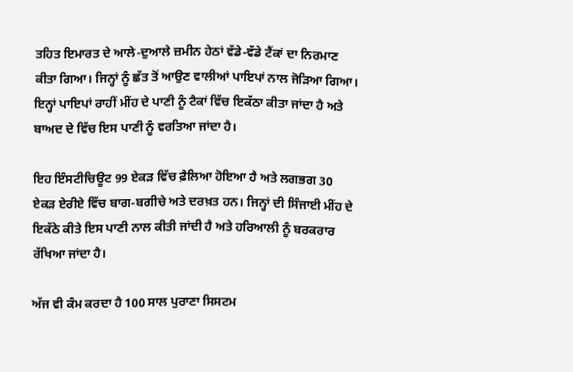ਤਹਿਤ ਇਮਾਰਤ ਦੇ ਆਲੇ-ਦੁਆਲੇ ਜ਼ਮੀਨ ਹੇਠਾਂ ਵੱਡੇ-ਵੱਡੇ ਟੈਂਕਾਂ ਦਾ ਨਿਰਮਾਣ ਕੀਤਾ ਗਿਆ। ਜਿਨ੍ਹਾਂ ਨੂੰ ਛੱਤ ਤੋਂ ਆਉਣ ਵਾਲੀਆਂ ਪਾਇਪਾਂ ਨਾਲ ਜੋੜਿਆ ਗਿਆ। ਇਨ੍ਹਾਂ ਪਾਇਪਾਂ ਰਾਹੀਂ ਮੀਂਹ ਦੇ ਪਾਣੀ ਨੂੰ ਟੈਕਾਂ ਵਿੱਚ ਇਕੱਠਾ ਕੀਤਾ ਜਾਂਦਾ ਹੈ ਅਤੇ ਬਾਅਦ ਦੇ ਵਿੱਚ ਇਸ ਪਾਣੀ ਨੂੰ ਵਰਤਿਆ ਜਾਂਦਾ ਹੈ।

ਇਹ ਇੰਸਟੀਚਿਊਟ 99 ਏਕੜ ਵਿੱਚ ਫ਼ੈਲਿਆ ਹੋਇਆ ਹੈ ਅਤੇ ਲਗਭਗ 30 ਏਕੜ ਏਰੀਏ ਵਿੱਚ ਬਾਗ-ਬਗੀਚੇ ਅਤੇ ਦਰਖ਼ਤ ਹਨ। ਜਿਨ੍ਹਾਂ ਦੀ ਸਿੰਜਾਈ ਮੀਂਹ ਦੇ ਇਕੱਠੇ ਕੀਤੇ ਇਸ ਪਾਣੀ ਨਾਲ ਕੀਤੀ ਜਾਂਦੀ ਹੈ ਅਤੇ ਹਰਿਆਲੀ ਨੂੰ ਬਰਕਰਾਰ ਰੱਖਿਆ ਜਾਂਦਾ ਹੈ।

ਅੱਜ ਵੀ ਕੰਮ ਕਰਦਾ ਹੈ 100 ਸਾਲ ਪੁਰਾਣਾ ਸਿਸਟਮ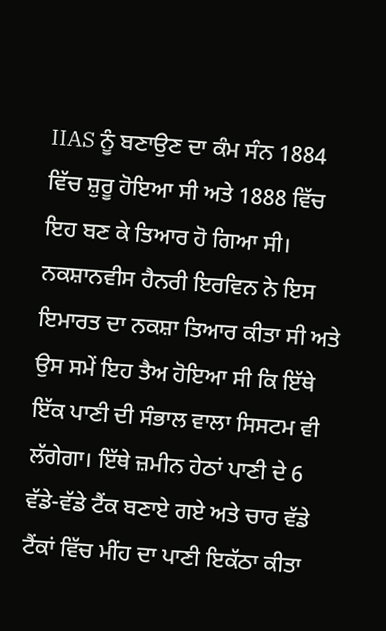IIAS ਨੂੰ ਬਣਾਉਣ ਦਾ ਕੰਮ ਸੰਨ 1884 ਵਿੱਚ ਸ਼ੁਰੂ ਹੋਇਆ ਸੀ ਅਤੇ 1888 ਵਿੱਚ ਇਹ ਬਣ ਕੇ ਤਿਆਰ ਹੋ ਗਿਆ ਸੀ। ਨਕਸ਼ਾਨਵੀਸ ਹੈਨਰੀ ਇਰਵਿਨ ਨੇ ਇਸ ਇਮਾਰਤ ਦਾ ਨਕਸ਼ਾ ਤਿਆਰ ਕੀਤਾ ਸੀ ਅਤੇ ਉਸ ਸਮੇਂ ਇਹ ਤੈਅ ਹੋਇਆ ਸੀ ਕਿ ਇੱਥੇ ਇੱਕ ਪਾਣੀ ਦੀ ਸੰਭਾਲ ਵਾਲਾ ਸਿਸਟਮ ਵੀ ਲੱਗੇਗਾ। ਇੱਥੇ ਜ਼ਮੀਨ ਹੇਠਾਂ ਪਾਣੀ ਦੇ 6 ਵੱਡੇ-ਵੱਡੇ ਟੈਂਕ ਬਣਾਏ ਗਏ ਅਤੇ ਚਾਰ ਵੱਡੇ ਟੈਂਕਾਂ ਵਿੱਚ ਮੀਂਹ ਦਾ ਪਾਣੀ ਇਕੱਠਾ ਕੀਤਾ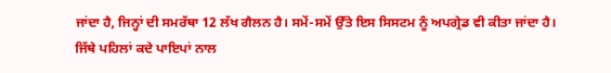ਜਾਂਦਾ ਹੈ, ਜਿਨ੍ਹਾਂ ਦੀ ਸਮਰੱਥਾ 12 ਲੱਖ ਗੈਲਨ ਹੈ। ਸਮੇਂ-ਸਮੇਂ ਉੱਤੇ ਇਸ ਸਿਸਟਮ ਨੂੰ ਅਪਗ੍ਰੇਡ ਵੀ ਕੀਤਾ ਜਾਂਦਾ ਹੈ। ਜਿੱਥੇ ਪਹਿਲਾਂ ਕਦੇ ਪਾਇਪਾਂ ਨਾਲ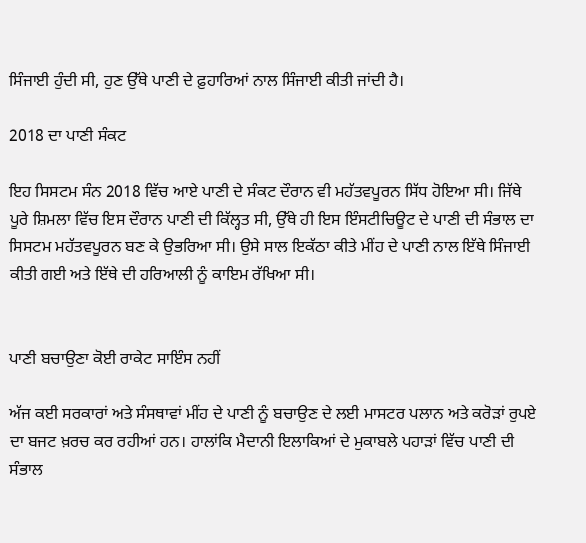ਸਿੰਜਾਈ ਹੁੰਦੀ ਸੀ, ਹੁਣ ਉੱਥੇ ਪਾਣੀ ਦੇ ਫ਼ੁਹਾਰਿਆਂ ਨਾਲ ਸਿੰਜਾਈ ਕੀਤੀ ਜਾਂਦੀ ਹੈ।

2018 ਦਾ ਪਾਣੀ ਸੰਕਟ

ਇਹ ਸਿਸਟਮ ਸੰਨ 2018 ਵਿੱਚ ਆਏ ਪਾਣੀ ਦੇ ਸੰਕਟ ਦੌਰਾਨ ਵੀ ਮਹੱਤਵਪੂਰਨ ਸਿੱਧ ਹੋਇਆ ਸੀ। ਜਿੱਥੇ ਪੂਰੇ ਸ਼ਿਮਲਾ ਵਿੱਚ ਇਸ ਦੌਰਾਨ ਪਾਣੀ ਦੀ ਕਿੱਲ੍ਹਤ ਸੀ, ਉੱਥੇ ਹੀ ਇਸ ਇੰਸਟੀਚਿਊਟ ਦੇ ਪਾਣੀ ਦੀ ਸੰਭਾਲ ਦਾ ਸਿਸਟਮ ਮਹੱਤਵਪੂਰਨ ਬਣ ਕੇ ਉਭਰਿਆ ਸੀ। ਉਸੇ ਸਾਲ ਇਕੱਠਾ ਕੀਤੇ ਮੀਂਹ ਦੇ ਪਾਣੀ ਨਾਲ ਇੱਥੇ ਸਿੰਜਾਈ ਕੀਤੀ ਗਈ ਅਤੇ ਇੱਥੇ ਦੀ ਹਰਿਆਲੀ ਨੂੰ ਕਾਇਮ ਰੱਖਿਆ ਸੀ।


ਪਾਣੀ ਬਚਾਉਣਾ ਕੋਈ ਰਾਕੇਟ ਸਾਇੰਸ ਨਹੀਂ

ਅੱਜ ਕਈ ਸਰਕਾਰਾਂ ਅਤੇ ਸੰਸਥਾਵਾਂ ਮੀਂਹ ਦੇ ਪਾਣੀ ਨੂੰ ਬਚਾਉਣ ਦੇ ਲਈ ਮਾਸਟਰ ਪਲਾਨ ਅਤੇ ਕਰੋੜਾਂ ਰੁਪਏ ਦਾ ਬਜਟ ਖ਼ਰਚ ਕਰ ਰਹੀਆਂ ਹਨ। ਹਾਲਾਂਕਿ ਮੈਦਾਨੀ ਇਲਾਕਿਆਂ ਦੇ ਮੁਕਾਬਲੇ ਪਹਾੜਾਂ ਵਿੱਚ ਪਾਣੀ ਦੀ ਸੰਭਾਲ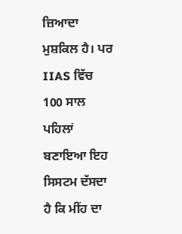ਜ਼ਿਆਦਾ ਮੁਸ਼ਕਿਲ ਹੈ। ਪਰ IIAS ਵਿੱਚ 100 ਸਾਲ ਪਹਿਲਾਂ ਬਣਾਇਆ ਇਹ ਸਿਸਟਮ ਦੱਸਦਾ ਹੈ ਕਿ ਮੀਂਹ ਦਾ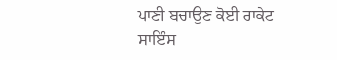ਪਾਣੀ ਬਚਾਉਣ ਕੋਈ ਰਾਕੇਟ ਸਾਇੰਸ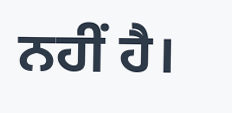ਨਹੀਂ ਹੈ।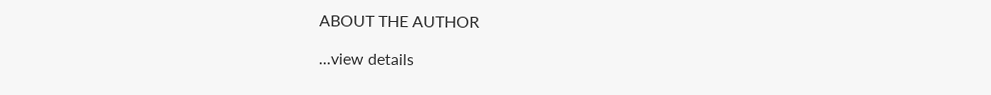ABOUT THE AUTHOR

...view details